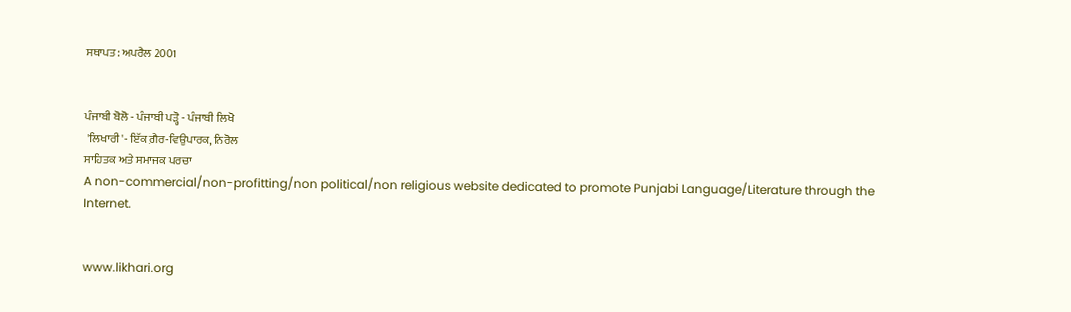ਸਥਾਪਤ: ਅਪਰੈਲ 2001


ਪੰਜਾਬੀ ਬੋਲੋ - ਪੰਜਾਬੀ ਪੜ੍ਹੋ - ਪੰਜਾਬੀ ਲਿਖੋ
 'ਲਿਖਾਰੀ'- ਇੱਕ ਗ਼ੈਰ-ਵਿਉਪਾਰਕ, ਨਿਰੋਲ
ਸਾਹਿਤਕ ਅਤੇ ਸਮਾਜਕ ਪਰਚਾ
A non-commercial/non-profitting/non political/non religious website dedicated to promote Punjabi Language/Literature through the Internet.


www.likhari.org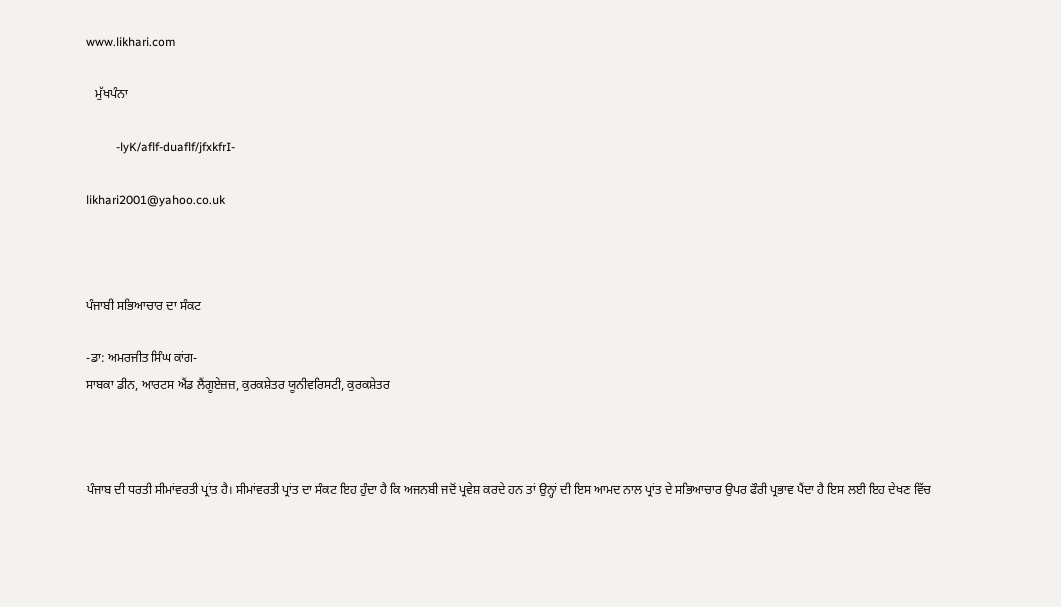www.likhari.com

   ਮੁੱਖਪੰਨਾ

          -lyK/aflf-duaflf/jfxkfrI-

likhari2001@yahoo.co.uk



ਪੰਜਾਬੀ ਸਭਿਆਚਾਰ ਦਾ ਸੰਕਟ

-ਡਾ: ਅਮਰਜੀਤ ਸਿੰਘ ਕਾਂਗ-
ਸਾਬਕਾ ਡੀਨ, ਆਰਟਸ ਐਂਡ ਲੈਂਗੂਏਜ਼ਜ਼, ਕੁਰਕਸ਼ੇਤਰ ਯੂਨੀਵਰਿਸਟੀ, ਕੁਰਕਸ਼ੇਤਰ



ਪੰਜਾਬ ਦੀ ਧਰਤੀ ਸੀਮਾਂਵਰਤੀ ਪ੍ਰਾਂਤ ਹੈ। ਸੀਮਾਂਵਰਤੀ ਪ੍ਰਾਂਤ ਦਾ ਸੰਕਟ ਇਹ ਹੁੰਦਾ ਹੈ ਕਿ ਅਜਨਬੀ ਜਦੋਂ ਪ੍ਰਵੇਸ਼ ਕਰਦੇ ਹਨ ਤਾਂ ਉਨ੍ਹਾਂ ਦੀ ਇਸ ਆਮਦ ਨਾਲ ਪ੍ਰਾਂਤ ਦੇ ਸਭਿਆਚਾਰ ਉਪਰ ਫੌਰੀ ਪ੍ਰਭਾਵ ਪੈਂਦਾ ਹੈ ਇਸ ਲਈ ਇਹ ਦੇਖਣ ਵਿੱਚ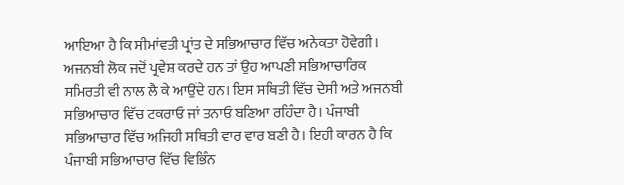ਆਇਆ ਹੈ ਕਿ ਸੀਮਾਂਵਤੀ ਪ੍ਰਾਂਤ ਦੇ ਸਭਿਆਚਾਰ ਵਿੱਚ ਅਨੇਕਤਾ ਹੋਵੇਗੀ। ਅਜਨਬੀ ਲੋਕ ਜਦੋਂ ਪ੍ਰਵੇਸ਼ ਕਰਦੇ ਹਨ ਤਾਂ ਉਹ ਆਪਣੀ ਸਭਿਆਚਾਰਿਕ ਸਮਿਰਤੀ ਵੀ ਨਾਲ ਲੈ ਕੇ ਆਉਂਦੇ ਹਨ। ਇਸ ਸਥਿਤੀ ਵਿੱਚ ਦੇਸੀ ਅਤੇ ਅਜਨਬੀ ਸਭਿਆਚਾਰ ਵਿੱਚ ਟਕਰਾਓ ਜਾਂ ਤਨਾਓ ਬਣਿਆ ਰਹਿੰਦਾ ਹੈ। ਪੰਜਾਬੀ ਸਭਿਆਚਾਰ ਵਿੱਚ ਅਜਿਹੀ ਸਥਿਤੀ ਵਾਰ ਵਾਰ ਬਣੀ ਹੈ। ਇਹੀ ਕਾਰਨ ਹੈ ਕਿ ਪੰਜਾਬੀ ਸਭਿਆਚਾਰ ਵਿੱਚ ਵਿਭਿੰਨ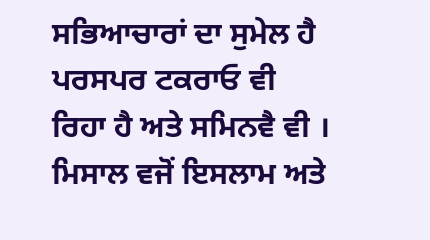ਸਭਿਆਚਾਰਾਂ ਦਾ ਸੁਮੇਲ ਹੈ ਪਰਸਪਰ ਟਕਰਾਓ ਵੀ ਰਿਹਾ ਹੈ ਅਤੇ ਸਮਿਨਵੈ ਵੀ । ਮਿਸਾਲ ਵਜੋਂ ਇਸਲਾਮ ਅਤੇ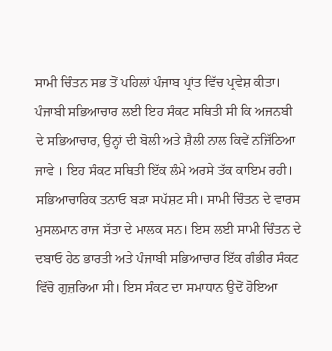ਸਾਮੀ ਚਿੰਤਨ ਸਭ ਤੋਂ ਪਹਿਲਾਂ ਪੰਜਾਬ ਪ੍ਰਾਂਤ ਵਿੱਚ ਪ੍ਰਵੇਸ਼ ਕੀਤਾ। ਪੰਜਾਬੀ ਸਭਿਆਚਾਰ ਲਈ ਇਹ ਸੰਕਟ ਸਥਿਤੀ ਸੀ ਕਿ ਅਜਨਬੀ ਦੇ ਸਭਿਆਚਾਰ, ਉਨ੍ਹਾਂ ਦੀ ਬੋਲੀ ਅਤੇ ਸ਼ੈਲੀ ਨਾਲ ਕਿਵੇਂ ਨਜਿੱਠਿਆ ਜਾਵੇ । ਇਹ ਸੰਕਟ ਸਥਿਤੀ ਇੱਕ ਲੰਮੇ ਅਰਸੇ ਤੱਕ ਕਾਇਮ ਰਹੀ। ਸਭਿਆਚਾਰਿਕ ਤਨਾਓ ਬੜਾ ਸਪੱਸ਼ਟ ਸੀ। ਸਾਮੀ ਚਿੰਤਨ ਦੇ ਵਾਰਸ ਮੁਸਲਮਾਨ ਰਾਜ ਸੱਤਾ ਦੇ ਮਾਲਕ ਸਨ। ਇਸ ਲਈ ਸਾਮੀ ਚਿੰਤਨ ਦੇ ਦਬਾਓ ਹੇਠ ਭਾਰਤੀ ਅਤੇ ਪੰਜਾਬੀ ਸਭਿਆਚਾਰ ਇੱਕ ਗੰਭੀਰ ਸੰਕਟ ਵਿੱਚੋ ਗੁਜ਼ਰਿਆ ਸੀ। ਇਸ ਸੰਕਟ ਦਾ ਸਮਾਧਾਨ ਉਦੋਂ ਹੋਇਆ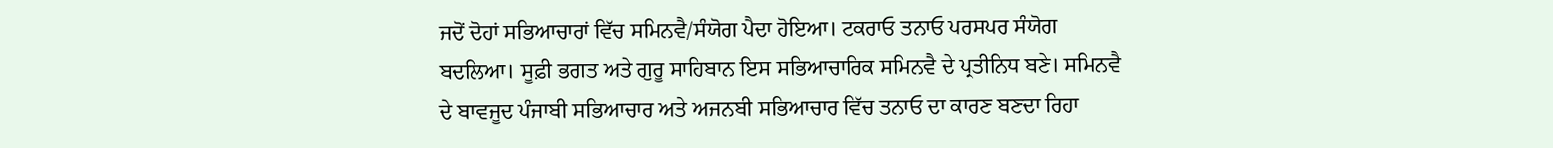ਜਦੋਂ ਦੋਹਾਂ ਸਭਿਆਚਾਰਾਂ ਵਿੱਚ ਸਮਿਨਵੈ/ਸੰਯੋਗ ਪੈਦਾ ਹੋਇਆ। ਟਕਰਾਓ ਤਨਾਓ ਪਰਸਪਰ ਸੰਯੋਗ ਬਦਲਿਆ। ਸੂਫ਼ੀ ਭਗਤ ਅਤੇ ਗੁਰੂ ਸਾਹਿਬਾਨ ਇਸ ਸਭਿਆਚਾਰਿਕ ਸਮਿਨਵੈ ਦੇ ਪ੍ਰਤੀਨਿਧ ਬਣੇ। ਸਮਿਨਵੈ ਦੇ ਬਾਵਜੂਦ ਪੰਜਾਬੀ ਸਭਿਆਚਾਰ ਅਤੇ ਅਜਨਬੀ ਸਭਿਆਚਾਰ ਵਿੱਚ ਤਨਾਓ ਦਾ ਕਾਰਣ ਬਣਦਾ ਰਿਹਾ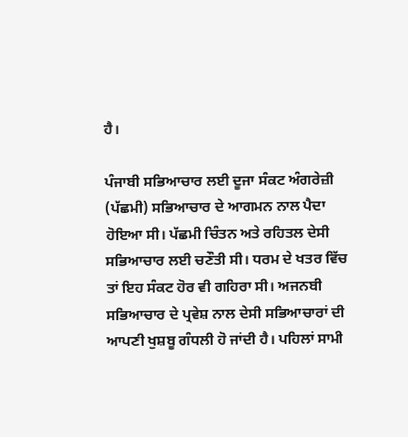ਹੈ।

ਪੰਜਾਬੀ ਸਭਿਆਚਾਰ ਲਈ ਦੂਜਾ ਸੰਕਟ ਅੰਗਰੇਜ਼ੀ (ਪੱਛਮੀ) ਸਭਿਆਚਾਰ ਦੇ ਆਗਮਨ ਨਾਲ ਪੈਦਾ ਹੋਇਆ ਸੀ। ਪੱਛਮੀ ਚਿੰਤਨ ਅਤੇ ਰਹਿਤਲ ਦੇਸੀ ਸਭਿਆਚਾਰ ਲਈ ਚਣੌਤੀ ਸੀ। ਧਰਮ ਦੇ ਖਤਰ ਵਿੱਚ ਤਾਂ ਇਹ ਸੰਕਟ ਹੋਰ ਵੀ ਗਹਿਰਾ ਸੀ। ਅਜਨਬੀ ਸਭਿਆਚਾਰ ਦੇ ਪ੍ਰਵੇਸ਼ ਨਾਲ ਦੇਸੀ ਸਭਿਆਚਾਰਾਂ ਦੀ ਆਪਣੀ ਖੁਸ਼ਬੂ ਗੰਧਲੀ ਹੋ ਜਾਂਦੀ ਹੈ। ਪਹਿਲਾਂ ਸਾਮੀ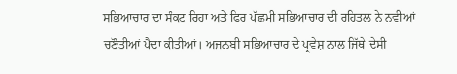ਸਭਿਆਚਾਰ ਦਾ ਸੰਕਟ ਰਿਹਾ ਅਤੇ ਫਿਰ ਪੱਛਮੀ ਸਭਿਆਚਾਰ ਦੀ ਰਹਿਤਲ ਨੇ ਨਵੀਆਂ ਚਣੌਤੀਆਂ ਪੈਦਾ ਕੀਤੀਆਂ। ਅਜਨਬੀ ਸਭਿਆਚਾਰ ਦੇ ਪ੍ਰਵੇਸ਼ ਨਾਲ ਜਿੱਥੇ ਦੇਸੀ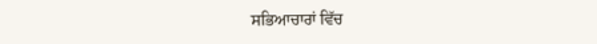ਸਭਿਆਚਾਰਾਂ ਵਿੱਚ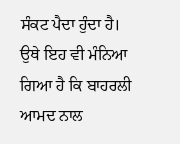ਸੰਕਟ ਪੈਦਾ ਹੁੰਦਾ ਹੈ। ਉਥੇ ਇਹ ਵੀ ਮੰਨਿਆ ਗਿਆ ਹੈ ਕਿ ਬਾਹਰਲੀ ਆਮਦ ਨਾਲ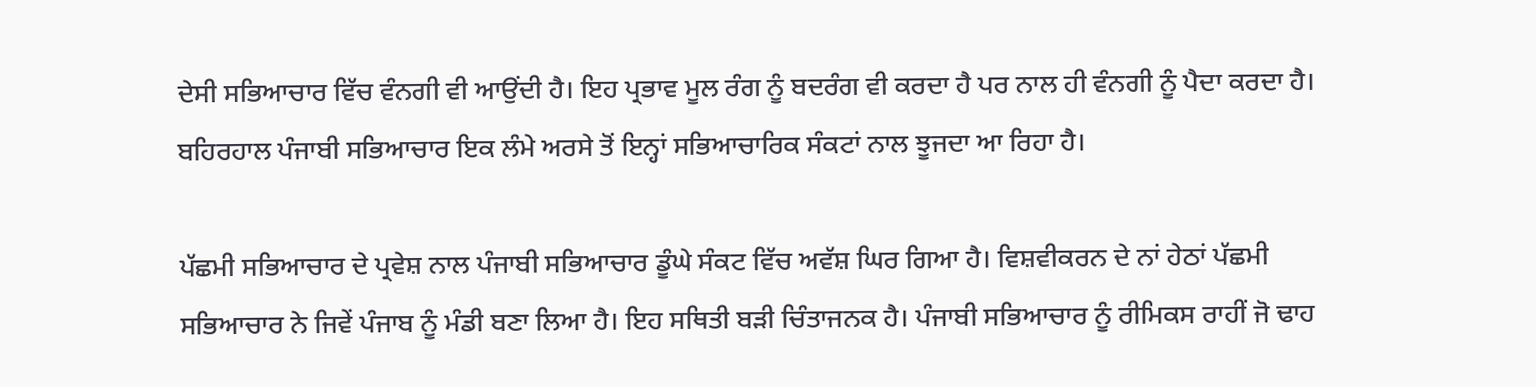ਦੇਸੀ ਸਭਿਆਚਾਰ ਵਿੱਚ ਵੰਨਗੀ ਵੀ ਆਉਂਦੀ ਹੈ। ਇਹ ਪ੍ਰਭਾਵ ਮੂਲ ਰੰਗ ਨੂੰ ਬਦਰੰਗ ਵੀ ਕਰਦਾ ਹੈ ਪਰ ਨਾਲ ਹੀ ਵੰਨਗੀ ਨੂੰ ਪੈਦਾ ਕਰਦਾ ਹੈ। ਬਹਿਰਹਾਲ ਪੰਜਾਬੀ ਸਭਿਆਚਾਰ ਇਕ ਲੰਮੇ ਅਰਸੇ ਤੋਂ ਇਨ੍ਹਾਂ ਸਭਿਆਚਾਰਿਕ ਸੰਕਟਾਂ ਨਾਲ ਝੂਜਦਾ ਆ ਰਿਹਾ ਹੈ।

ਪੱਛਮੀ ਸਭਿਆਚਾਰ ਦੇ ਪ੍ਰਵੇਸ਼ ਨਾਲ ਪੰਜਾਬੀ ਸਭਿਆਚਾਰ ਡੂੰਘੇ ਸੰਕਟ ਵਿੱਚ ਅਵੱਸ਼ ਘਿਰ ਗਿਆ ਹੈ। ਵਿਸ਼ਵੀਕਰਨ ਦੇ ਨਾਂ ਹੇਠਾਂ ਪੱਛਮੀ ਸਭਿਆਚਾਰ ਨੇ ਜਿਵੇਂ ਪੰਜਾਬ ਨੂੰ ਮੰਡੀ ਬਣਾ ਲਿਆ ਹੈ। ਇਹ ਸਥਿਤੀ ਬੜੀ ਚਿੰਤਾਜਨਕ ਹੈ। ਪੰਜਾਬੀ ਸਭਿਆਚਾਰ ਨੂੰ ਰੀਮਿਕਸ ਰਾਹੀਂ ਜੋ ਢਾਹ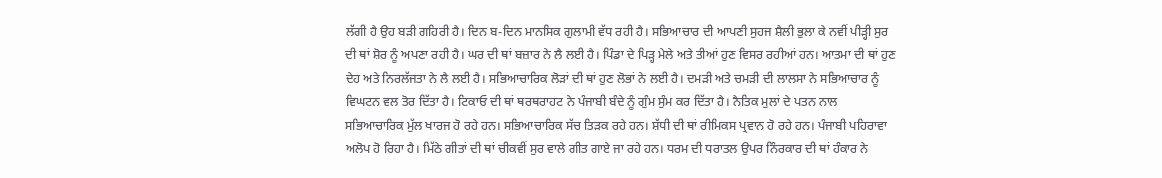ਲੱਗੀ ਹੈ ਉਹ ਬੜੀ ਗਹਿਰੀ ਹੈ। ਦਿਨ ਬ-ਦਿਨ ਮਾਨਸਿਕ ਗੁਲਾਮੀ ਵੱਧ ਰਹੀ ਹੈ। ਸਭਿਆਚਾਰ ਦੀ ਆਪਣੀ ਸੁਹਜ ਸ਼ੈਲੀ ਭੁਲਾ ਕੇ ਨਵੀਂ ਪੀੜ੍ਹੀ ਸੁਰ ਦੀ ਥਾਂ ਸ਼ੋਰ ਨੂੰ ਅਪਣਾ ਰਹੀ ਹੈ। ਘਰ ਦੀ ਥਾਂ ਬਜ਼ਾਰ ਨੇ ਲੈ ਲਈ ਹੈ। ਪਿੰਡਾ ਦੇ ਪਿੜ੍ਹ ਮੇਲੇ ਅਤੇ ਤੀਆਂ ਹੁਣ ਵਿਸਰ ਰਹੀਆਂ ਹਨ। ਆਤਮਾ ਦੀ ਥਾਂ ਹੁਣ ਦੇਹ ਅਤੇ ਨਿਰਲੱਜਤਾ ਨੇ ਲੈ ਲਈ ਹੈ। ਸਭਿਆਚਾਰਿਕ ਲੋੜਾਂ ਦੀ ਥਾਂ ਹੁਣ ਲੋਭਾਂ ਨੇ ਲਈ ਹੈ। ਦਮੜੀ ਅਤੇ ਚਮੜੀ ਦੀ ਲਾਲਸਾ ਨੇ ਸਭਿਆਚਾਰ ਨੂੰ ਵਿਘਟਨ ਵਲ ਤੋਰ ਦਿੱਤਾ ਹੈ। ਟਿਕਾਓ ਦੀ ਥਾਂ ਥਰਥਰਾਹਟ ਨੇ ਪੰਜਾਬੀ ਬੰਦੇ ਨੂੰ ਗੁੰਮ ਸੁੰਮ ਕਰ ਦਿੱਤਾ ਹੈ। ਨੈਤਿਕ ਮੁਲਾਂ ਦੇ ਪਤਨ ਨਾਲ ਸਭਿਆਚਾਰਿਕ ਮੁੱਲ ਖਾਰਜ ਹੋ ਰਹੇ ਹਨ। ਸਭਿਆਚਾਰਿਕ ਸੱਚ ਤਿੜਕ ਰਹੇ ਹਨ। ਸ਼ੱਧੀ ਦੀ ਥਾਂ ਰੀਮਿਕਸ ਪ੍ਰਵਾਨ ਹੋ ਰਹੇ ਹਨ। ਪੰਜਾਬੀ ਪਹਿਰਾਵਾ ਅਲੋਪ ਹੋ ਰਿਹਾ ਹੈ। ਮਿੱਠੇ ਗੀਤਾਂ ਦੀ ਥਾਂ ਚੀਕਵੀਂ ਸੁਰ ਵਾਲੇ ਗੀਤ ਗਾਏ ਜਾ ਰਹੇ ਹਨ। ਧਰਮ ਦੀ ਧਰਾਤਲ ਉਪਰ ਨਿੰਰਕਾਰ ਦੀ ਥਾਂ ਹੰਕਾਰ ਨੇ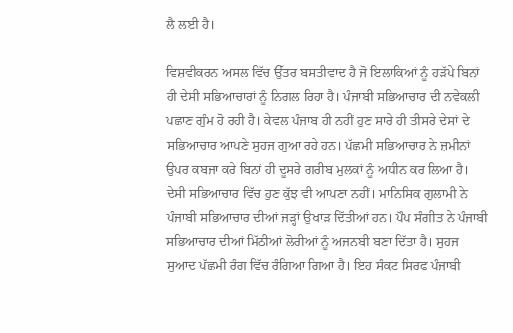ਲੈ ਲਈ ਹੈ।

ਵਿਸ਼ਵੀਕਰਨ ਅਸਲ ਵਿੱਚ ਉੱਤਰ ਬਸਤੀਵਾਦ ਹੈ ਜੋ ਇਲਾਕਿਆਂ ਨੂੰ ਹੜੱਪੇ ਬਿਨਾਂ ਹੀ ਦੇਸੀ ਸਭਿਆਚਾਰਾਂ ਨੂੰ ਨਿਗਲ ਰਿਹਾ ਹੈ। ਪੰਜਾਬੀ ਸਭਿਆਚਾਰ ਦੀ ਨਵੇਕਲੀ ਪਛਾਣ ਗੁੰਮ ਹੋ ਰਹੀ ਹੈ। ਕੇਵਲ ਪੰਜਾਬ ਹੀ ਨਹੀਂ ਹੁਣ ਸਾਰੇ ਹੀ ਤੀਸਰੇ ਦੇਸਾਂ ਦੇ ਸਭਿਆਚਾਰ ਆਪਣੇ ਸੁਹਜ ਗੁਆ ਰਹੇ ਹਨ। ਪੱਛਮੀ ਸਭਿਆਚਾਰ ਨੇ ਜ਼ਮੀਨਾਂ ਉਪਰ ਕਬਜਾ ਕਰੇ ਬਿਨਾਂ ਹੀ ਦੂਸਰੇ ਗਰੀਬ ਮੁਲਕਾਂ ਨੂੰ ਅਧੀਨ ਕਰ ਲਿਆ ਹੈ। ਦੇਸੀ ਸਭਿਆਚਾਰ ਵਿੱਚ ਹੁਣ ਕੁੱਝ ਵੀ ਆਪਣਾ ਨਹੀਂ। ਮਾਨਿਸਿਕ ਗੁਲਾਮੀ ਨੇ ਪੰਜਾਬੀ ਸਭਿਆਚਾਰ ਦੀਆਂ ਜੜ੍ਹਾਂ ਉਖਾੜ ਦਿੱਤੀਆਂ ਹਨ। ਪੌਪ ਸੰਗੀਤ ਨੇ ਪੰਜਾਬੀ ਸਭਿਆਚਾਰ ਦੀਆਂ ਮਿੱਠੀਆਂ ਲੋਰੀਆਂ ਨੂੰ ਅਜਨਬੀ ਬਣਾ ਦਿੱਤਾ ਹੈ। ਸੁਹਜ ਸੁਆਦ ਪੱਛਮੀ ਰੰਗ ਵਿੱਚ ਰੰਗਿਆ ਗਿਆ ਹੈ। ਇਹ ਸੰਕਟ ਸਿਰਫ ਪੰਜਾਬੀ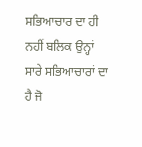ਸਭਿਆਚਾਰ ਦਾ ਹੀ ਨਹੀਂ ਬਲਿਕ ਉਨ੍ਹਾਂ ਸਾਰੇ ਸਭਿਆਚਾਰਾਂ ਦਾ ਹੈ ਜੋ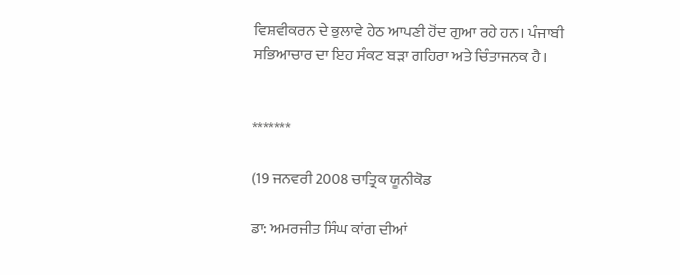ਵਿਸ਼ਵੀਕਰਨ ਦੇ ਭੁਲਾਵੇ ਹੇਠ ਆਪਣੀ ਹੋਂਦ ਗੁਆ ਰਹੇ ਹਨ। ਪੰਜਾਬੀ ਸਭਿਆਚਾਰ ਦਾ ਇਹ ਸੰਕਟ ਬੜਾ ਗਹਿਰਾ ਅਤੇ ਚਿੰਤਾਜਨਕ ਹੈ।


*******

(19 ਜਨਵਰੀ 2008 ਚਾਤ੍ਰਿਕ ਯੂਨੀਕੋਡ

ਡਾ: ਅਮਰਜੀਤ ਸਿੰਘ ਕਾਂਗ ਦੀਆਂ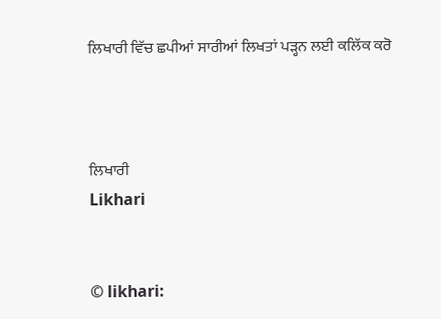ਲਿਖਾਰੀ ਵਿੱਚ ਛਪੀਆਂ ਸਾਰੀਆਂ ਲਿਖਤਾਂ ਪੜ੍ਹਨ ਲਈ ਕਲਿੱਕ ਕਰੋ



ਲਿਖਾਰੀ
Likhari


© likhari: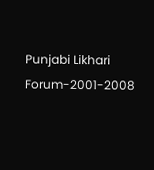Punjabi Likhari Forum-2001-2008